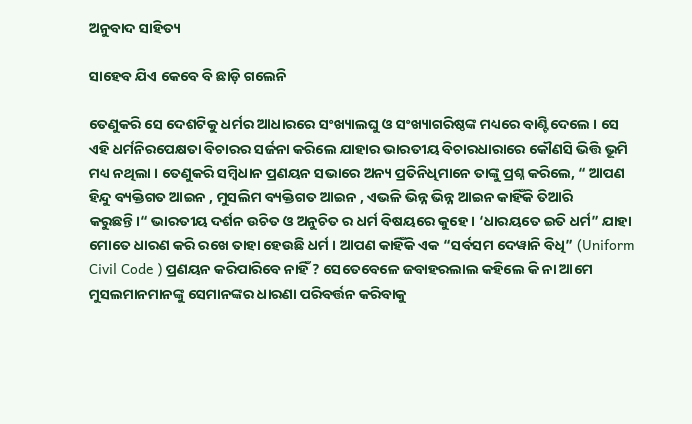ଅନୁବାଦ ସାହିତ୍ୟ

ସାହେବ ଯିଏ କେବେ ବି ଛାଡ଼ି ଗଲେନି

ତେଣୁକରି ସେ ଦେଶଟିକୁ ଧର୍ମର ଆଧାରରେ ସଂଖ୍ୟାଲଘୁ ଓ ସଂଖ୍ୟାଗରିଷ୍ଠଙ୍କ ମଧ୍ୟରେ ବାଣ୍ଟିଦେଲେ । ସେ ଏହି ଧର୍ମନିରପେକ୍ଷତା ବିଚାରର ସର୍ଜନା କରିଲେ ଯାହାର ଭାରତୀୟ ବିଚାରଧାରାରେ କୌଣସି ଭିତ୍ତି ଭୂମି ମଧ୍ୟ ନଥିଲା । ତେଣୁକରି ସମ୍ବିଧାନ ପ୍ରଣୟନ ସଭାରେ ଅନ୍ୟ ପ୍ରତିନିଧିମାନେ ତାଙ୍କୁ ପ୍ରଶ୍ନ କରିଲେ, “ ଆପଣ ହିନ୍ଦୁ ବ୍ୟକ୍ତିଗତ ଆଇନ , ମୁସଲିମ ବ୍ୟକ୍ତିଗତ ଆଇନ , ଏଭଳି ଭିନ୍ନ ଭିନ୍ନ ଆଇନ କାହିଁକି ତିଆରି କରୁଛନ୍ତି।“ ଭାରତୀୟ ଦର୍ଶନ ଉଚିତ ଓ ଅନୁଚିତ ର ଧର୍ମ ବିଷୟରେ କୁହେ । ‘ଧାରୟତେ ଇତି ଧର୍ମ” ଯାହା ମୋତେ ଧାରଣ କରି ରଖେ ତାହା ହେଉଛି ଧର୍ମ । ଆପଣ କାହିଁକି ଏକ “ସର୍ବସମ ଦେୱାନି ବିଧି” (Uniform Civil Code ) ପ୍ରଣୟନ କରିପାରିବେ ନାହିଁ ? ସେତେବେଳେ ଜବାହରଲାଲ କହିଲେ କି ନା ଆମେ ମୁସଲମାନମାନଙ୍କୁ ସେମାନଙ୍କର ଧାରଣା ପରିବର୍ତ୍ତନ କରିବାକୁ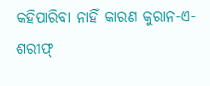କହିପାରିବା ନାହିଁ କାରଣ କୁରାନ-ଏ-ଶରୀଫ୍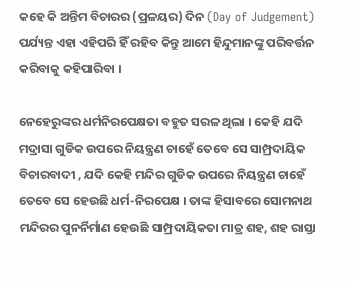କହେ କି ଅନ୍ତିମ ବିଚାରର (ପ୍ରଳୟର) ଦିନ (Day of Judgement) ପର୍ଯ୍ୟନ୍ତ ଏହା ଏହିପରି ହିଁ ରହିବ କିନ୍ତୁ ଆମେ ହିନ୍ଦୁମାନଙ୍କୁ ପରିବର୍ତ୍ତନ କରିବାକୁ କହିପାରିବା ।

ନେହେରୁଙ୍କର ଧର୍ମନିରପେକ୍ଷତା ବହୁତ ସରଳ ଥିଲା । କେହି ଯଦି ମଦ୍ରାସା ଗୁଡିକ ଉପରେ ନିୟନ୍ତ୍ରଣ ଚାହେଁ ତେବେ ସେ ସାମ୍ପ୍ରଦାୟିକ ବିଚାରବାଦୀ , ଯଦି କେହି ମନ୍ଦିର ଗୁଡିକ ଉପରେ ନିୟନ୍ତ୍ରଣ ଚାହେଁ ତେବେ ସେ ହେଉଛି ଧର୍ମ-ନିରପେକ୍ଷ । ତାଙ୍କ ହିସାବରେ ସୋମନାଥ ମନ୍ଦିରର ପୁନର୍ନିର୍ମାଣ ହେଉଛି ସାମ୍ପ୍ରଦାୟିକତା ମାତ୍ର ଶହ, ଶହ ରାସ୍ତା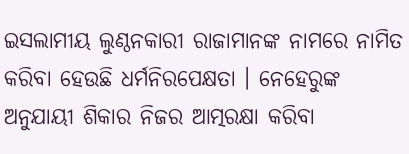ଇସଲାମୀୟ ଲୁଣ୍ଠନକାରୀ ରାଜାମାନଙ୍କ ନାମରେ ନାମିତ କରିବା ହେଉଛି ଧର୍ମନିରପେକ୍ଷତା । ନେହେରୁଙ୍କ ଅନୁଯାୟୀ ଶିକାର ନିଜର ଆତ୍ମରକ୍ଷା କରିବା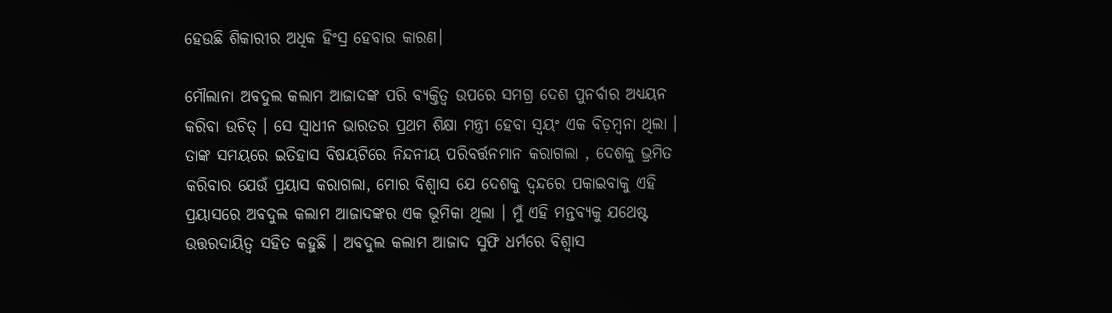ହେଉଛି ଶିକାରୀର ଅଧିକ ହିଂସ୍ର ହେବାର କାରଣ।

ମୌଲାନା ଅବଦୁଲ କଲାମ ଆଜାଦଙ୍କ ପରି ବ୍ୟକ୍ତିତ୍ଵ ଉପରେ ସମଗ୍ର ଦେଶ ପୁନର୍ବାର ଅଧ୍ୟୟନ କରିବା ଉଚିତ୍ । ସେ ସ୍ୱାଧୀନ ଭାରତର ପ୍ରଥମ ଶିକ୍ଷା ମନ୍ତ୍ରୀ ହେବା ସ୍ଵୟଂ ଏକ ବିଡ଼ମ୍ବନା ଥିଲା । ତାଙ୍କ ସମୟରେ ଇତିହାସ ବିଷୟଟିରେ ନିନ୍ଦନୀୟ ପରିବର୍ତ୍ତନମାନ କରାଗଲା , ଦେଶକୁ ଭ୍ରମିତ କରିବାର ଯେଉଁ ପ୍ରୟାସ କରାଗଲା, ମୋର ବିଶ୍ୱାସ ଯେ ଦେଶକୁ ଦ୍ୱନ୍ଦରେ ପକାଇବାକୁ ଏହି ପ୍ରୟାସରେ ଅବଦୁଲ କଲାମ ଆଜାଦଙ୍କର ଏକ ଭୂମିକା ଥିଲା । ମୁଁ ଏହି ମନ୍ତବ୍ୟକୁ ଯଥେଷ୍ଟ ଉତ୍ତରଦାୟିତ୍ଵ ସହିତ କହୁଛି । ଅବଦୁଲ କଲାମ ଆଜାଦ ସୁଫି ଧର୍ମରେ ବିଶ୍ୱାସ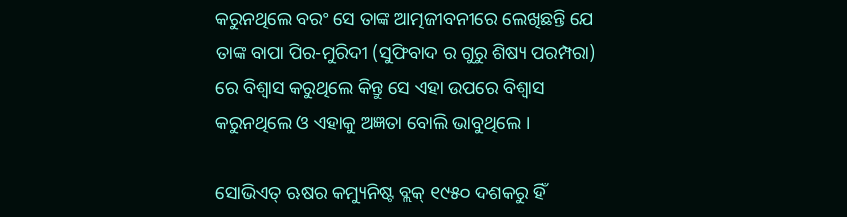କରୁନଥିଲେ ବରଂ ସେ ତାଙ୍କ ଆତ୍ମଜୀବନୀରେ ଲେଖିଛନ୍ତି ଯେ ତାଙ୍କ ବାପା ପିର-ମୁରିଦୀ (ସୁଫିବାଦ ର ଗୁରୁ ଶିଷ୍ୟ ପରମ୍ପରା) ରେ ବିଶ୍ୱାସ କରୁଥିଲେ କିନ୍ତୁ ସେ ଏହା ଉପରେ ବିଶ୍ୱାସ କରୁନଥିଲେ ଓ ଏହାକୁ ଅଜ୍ଞତା ବୋଲି ଭାବୁଥିଲେ ।

ସୋଭିଏତ୍ ଋଷର କମ୍ୟୁନିଷ୍ଟ ବ୍ଲକ୍ ୧୯୫୦ ଦଶକରୁ ହିଁ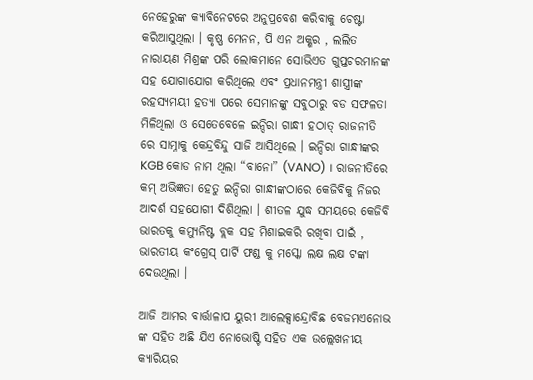ନେହେରୁଙ୍କ କ୍ୟାବିନେଟରେ ଅନୁପ୍ରବେଶ କରିବାକୁ ଚେଷ୍ଟା କରିଆସୁଥିଲା । କୃଷ୍ଣ ମେନନ, ପି ଏନ ଅକ୍ଶର , ଲଲିତ ନାରାୟଣ ମିଶ୍ରଙ୍କ ପରି ଲୋକମାନେ ସୋଭିଏତ ଗୁପ୍ତଚରମାନଙ୍କ ସହ ଯୋଗାଯୋଗ କରିଥିଲେ ଏବଂ ପ୍ରଧାନମନ୍ତ୍ରୀ ଶାସ୍ତ୍ରୀଙ୍କ ରହସ୍ୟମୟୀ ହତ୍ୟା ପରେ ସେମାନଙ୍କୁ ସବୁଠାରୁ ବଡ ସଫଳତା ମିଳିଥିଲା ଓ ସେତେବେଳେ ଇନ୍ଦିରା ଗାନ୍ଧୀ ହଠାତ୍ ରାଜନୀତି ରେ ସାମ୍ନାକୁ କେନ୍ଦ୍ରବିନ୍ଦୁ ସାଜି ଆସିଥିଲେ । ଇନ୍ଦିରା ଗାନ୍ଧୀଙ୍କର KGB କୋଡ ନାମ ଥିଲା “ବାନୋ” (VANO) । ରାଜନୀତିରେ କମ୍ ଅଭିଜ୍ଞତା ହେତୁ ଇନ୍ଦିରା ଗାନ୍ଧୀଙ୍କଠାରେ କେଜିବିକୁ ନିଜର ଆଦର୍ଶ ସହଯୋଗୀ ଦିଶିଥିଲା । ଶୀତଳ ଯୁଦ୍ଧ ସମୟରେ କେଜିବି ଭାରତକୁ କମ୍ୟୁନିଷ୍ଟ ବ୍ଲକ ସହ ମିଶାଇକରି ରଖିବା ପାଇଁ , ଭାରତୀୟ କଂଗ୍ରେସ୍ ପାର୍ଟି ଫଣ୍ଡ କୁ ମସ୍କୋ ଲକ୍ଷ ଲକ୍ଷ ଟଙ୍କା ଦେଉଥିଲା ।

ଆଜି ଆମର ବାର୍ତ୍ତାଳାପ ୟୁରୀ ଆଲେକ୍ସାନ୍ଦ୍ରୋବିଛ ବେଜମଏନୋଭ ଙ୍କ ସହିତ ଅଛି ଯିଏ ନୋଭୋଷ୍ଟି ସହିତ ଏକ ଉଲ୍ଲେଖନୀୟ କ୍ୟାରିୟର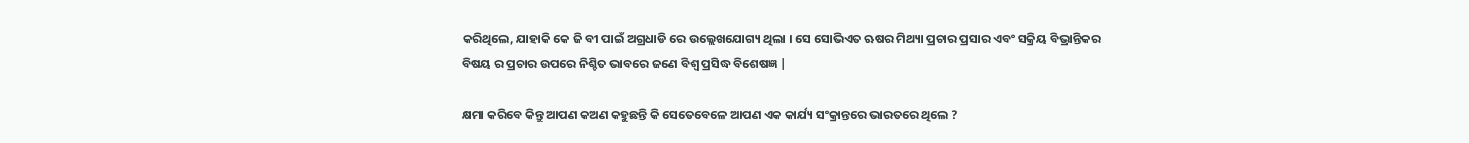କରିଥିଲେ, ଯାହାକି କେ ଜି ବୀ ପାଇଁ ଅଗ୍ରଧାଡି ରେ ଉଲ୍ଲେଖଯୋଗ୍ୟ ଥିଲା । ସେ ସୋଭିଏତ ଋଷର ମିଥ୍ୟା ପ୍ରଚାର ପ୍ରସାର ଏବଂ ସକ୍ରିୟ ବିଭ୍ରାନ୍ତିକର ବିଷୟ ର ପ୍ରଚାର ଉପରେ ନିଶ୍ଚିତ ଭାବରେ ଜଣେ ବିଶ୍ୱ ପ୍ରସିଦ୍ଧ ବିଶେଷଜ୍ଞ |

କ୍ଷମା କରିବେ କିନ୍ତୁ ଆପଣ କଅଣ କହୁଛନ୍ତି କି ସେତେବେଳେ ଆପଣ ଏକ କାର୍ଯ୍ୟ ସଂକ୍ରାନ୍ତରେ ଭାରତରେ ଥିଲେ ?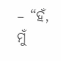– “ହଁ, ମୁଁ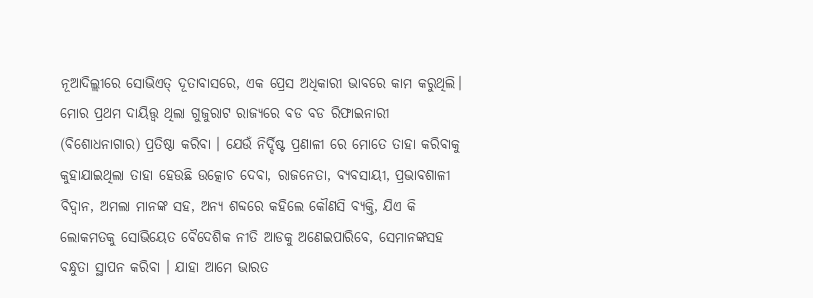ନୂଆଦିଲ୍ଲୀରେ ସୋଭିଏତ୍ ଦୂତାବାସରେ, ଏକ ପ୍ରେସ ଅଧିକାରୀ ଭାବରେ କାମ କରୁଥିଲି। ମୋର ପ୍ରଥମ ଦାୟିତ୍ତ୍ୱ ଥିଲା ଗୁଜୁରାଟ ରାଜ୍ୟରେ ବଡ ବଡ ରିଫାଇନାରୀ (ବିଶୋଧନାଗାର) ପ୍ରତିଷ୍ଠା କରିବା । ଯେଉଁ ନିର୍ଦ୍ଦିଷ୍ଟ ପ୍ରଣାଳୀ ରେ ମୋତେ ତାହା କରିବାକୁ କୁହାଯାଇଥିଲା ତାହା ହେଉଛି ଉତ୍କୋଚ ଦେବା, ରାଜନେତା, ବ୍ୟବସାୟୀ, ପ୍ରଭାବଶାଳୀ ବିଦ୍ୱାନ, ଅମଲା ମାନଙ୍କ ସହ, ଅନ୍ୟ ଶବ୍ଦରେ କହିଲେ କୌଣସି ବ୍ୟକ୍ତି, ଯିଏ କି ଲୋକମତକୁ ସୋଭିୟେତ ବୈଦେଶିକ ନୀତି ଆଡକୁ ଅଣେଇପାରିବେ, ସେମାନଙ୍କସହ ବନ୍ଧୁତା ସ୍ଥାପନ କରିବା । ଯାହା ଆମେ ଭାରତ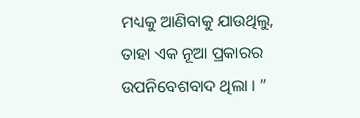ମଧ୍ୟକୁ ଆଣିବାକୁ ଯାଉଥିଲୁ, ତାହା ଏକ ନୂଆ ପ୍ରକାରର ଉପନିବେଶବାଦ ଥିଲା । ”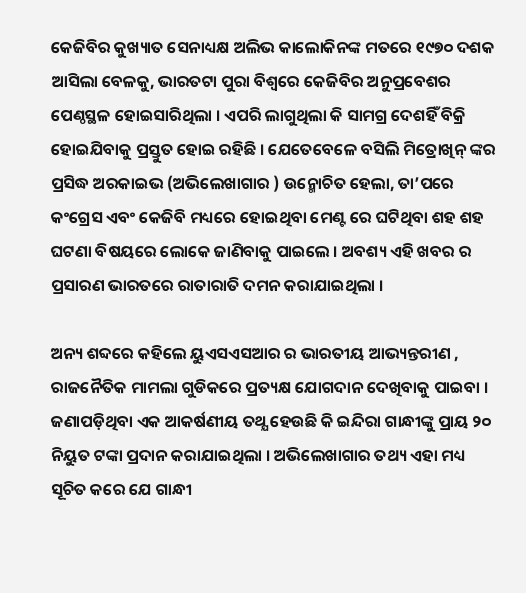କେଜିବିର କୁଖ୍ୟାତ ସେନାଧ୍ୟକ୍ଷ ଅଲିଭ କାଲୋକିନଙ୍କ ମତରେ ୧୯୭୦ ଦଶକ ଆସିଲା ବେଳକୁ, ଭାରତଟା ପୁରା ବିଶ୍ୱରେ କେଜିବିର ଅନୁପ୍ରବେଶର ପେଣ୍ଠସ୍ଥଳ ହୋଇସାରିଥିଲା । ଏପରି ଲାଗୁଥିଲା କି ସାମଗ୍ର ଦେଶହିଁ ବିକ୍ରି ହୋଇଯିବାକୁ ପ୍ରସ୍ତୁତ ହୋଇ ରହିଛି । ଯେତେବେଳେ ବସିଲି ମିତ୍ରୋଖିନ୍ ଙ୍କର ପ୍ରସିଦ୍ଧ ଅରକାଇଭ (ଅଭିଲେଖାଗାର ) ଉନ୍ମୋଚିତ ହେଲା, ତା’ପରେ କଂଗ୍ରେସ ଏବଂ କେଜିବି ମଧ୍ୟରେ ହୋଇଥିବା ମେଣ୍ଟ ରେ ଘଟିଥିବା ଶହ ଶହ ଘଟଣା ବିଷୟରେ ଲୋକେ ଜାଣିବାକୁ ପାଇଲେ । ଅବଶ୍ୟ ଏହି ଖବର ର ପ୍ରସାରଣ ଭାରତରେ ରାତାରାତି ଦମନ କରାଯାଇଥିଲା ।

ଅନ୍ୟ ଶବ୍ଦରେ କହିଲେ ୟୁଏସଏସଆର ର ଭାରତୀୟ ଆଭ୍ୟନ୍ତରୀଣ , ରାଜନୈତିକ ମାମଲା ଗୁଡିକରେ ପ୍ରତ୍ୟକ୍ଷ ଯୋଗଦାନ ଦେଖିବାକୁ ପାଇବା । ଜଣାପଡ଼ିଥିବା ଏକ ଆକର୍ଷଣୀୟ ତଥ୍ଯ ହେଉଛି କି ଇନ୍ଦିରା ଗାନ୍ଧୀଙ୍କୁ ପ୍ରାୟ ୨୦ ନିୟୁତ ଟଙ୍କା ପ୍ରଦାନ କରାଯାଇଥିଲା । ଅଭିଲେଖାଗାର ତଥ୍ୟ ଏହା ମଧ୍ୟ ସୂଚିତ କରେ ଯେ ଗାନ୍ଧୀ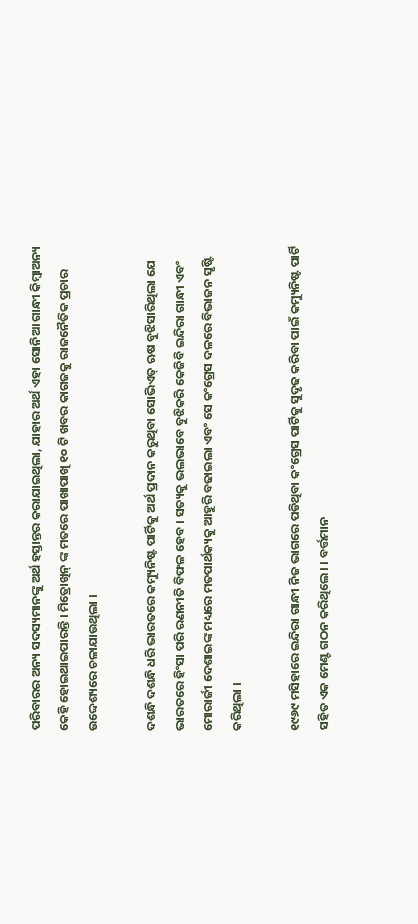ପରିବାରର ଅନ୍ୟ ସଦସ୍ୟମାନଙ୍କୁ ଅର୍ଥ ହସ୍ତାନ୍ତର କରାଯାଇଥିଲା, ଯାହାର ଅର୍ଥ ଏହା ସୋନିଆ ଗାନ୍ଧୀ କିମ୍ବାଅନ୍ୟ କେହି ହୋଇଥାଇପାରନ୍ତି । ମିତ୍ରୋଖିନ୍ ଙ୍କ ମତରେ ପାଖାପାଖି ୧୦ ଟି ଖବର କାଗଜକୁ ରାଜନୈତିକ ପ୍ରଚାର ଉଦ୍ଦେଶ୍ୟରେ ଚଳାଯାଉଥିଲା ।

ଦଶନ୍ଧି ଦଶନ୍ଧି ଧରି ଭାରତରେ କମ୍ୟୁନିଷ୍ଟ ପାର୍ଟିକୁ ଅର୍ଥ ପ୍ରଦାନ କରୁଥିବା ସୋଭିଏତ୍ ଋଷ ବୁଝିସାରିଥିଲା ଯେ ଭାରତରେ ହିଂସା ପରି ରଣନୀତି ବିଫଳ ହେବ । ସତ୍ୟକୁ ଭଲଭାବେ ବୁଝିକରି କେଜିବି ଇନ୍ଦିରା ଗାନ୍ଧୀ ଏବଂ ମୋରାର୍ଜୀ ଦେଶାଇଙ୍କ ମଧ୍ୟରେ ମତପାର୍ଥକ୍ୟକୁ ଆହୁରି ବଢାଇଲା ଏବଂ ସେ କଂଗ୍ରେସ ଦଳରେ ବିଭାଜନ ସୃଷ୍ଟି କରିଥିଲା ।

୧୯୬୯ ମସିହାରେ ଇନ୍ଦିରା ଗାନ୍ଧୀ ନିଜ ଭାଗରେ ପଡିଥିବା କଂଗ୍ରେସ ପାର୍ଟିକୁ ସୁଦୃଢ କରିବା ପାଇଁ କମ୍ୟୁନିଷ୍ଟ ପାର୍ଟି ସହିତ ଏକ ମେଣ୍ଟ ଗଠନ କରିଥିଲେ। । ବର୍ତ୍ତମାନ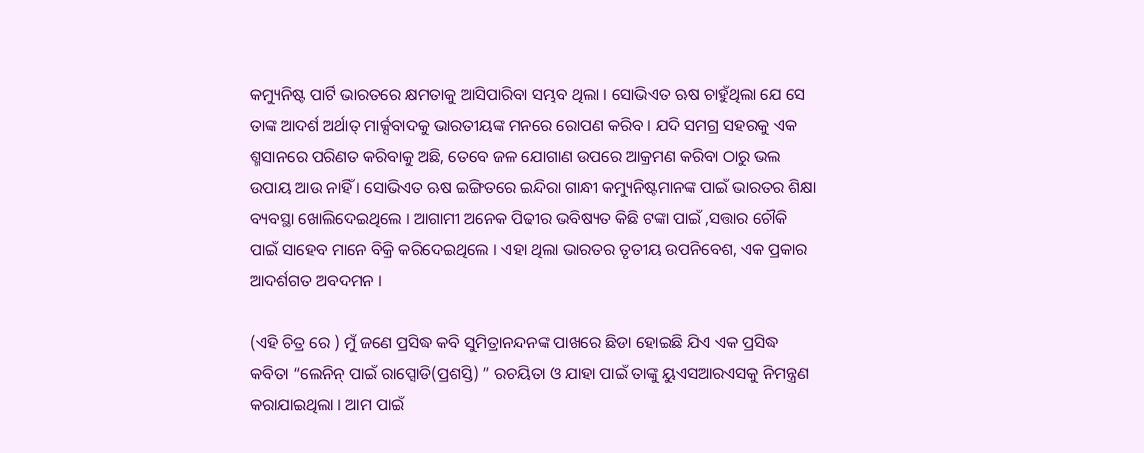କମ୍ୟୁନିଷ୍ଟ ପାର୍ଟି ଭାରତରେ କ୍ଷମତାକୁ ଆସିପାରିବା ସମ୍ଭବ ଥିଲା । ସୋଭିଏତ ଋଷ ଚାହୁଁଥିଲା ଯେ ସେ ତାଙ୍କ ଆଦର୍ଶ ଅର୍ଥାତ୍ ମାର୍କ୍ସବାଦକୁ ଭାରତୀୟଙ୍କ ମନରେ ରୋପଣ କରିବ । ଯଦି ସମଗ୍ର ସହରକୁ ଏକ ଶ୍ମସାନରେ ପରିଣତ କରିବାକୁ ଅଛି, ତେବେ ଜଳ ଯୋଗାଣ ଉପରେ ଆକ୍ରମଣ କରିବା ଠାରୁ ଭଲ ଉପାୟ ଆଉ ନାହିଁ । ସୋଭିଏତ ଋଷ ଇଙ୍ଗିତରେ ଇନ୍ଦିରା ଗାନ୍ଧୀ କମ୍ୟୁନିଷ୍ଟମାନଙ୍କ ପାଇଁ ଭାରତର ଶିକ୍ଷା ବ୍ୟବସ୍ଥା ଖୋଲିଦେଇଥିଲେ । ଆଗାମୀ ଅନେକ ପିଢୀର ଭବିଷ୍ୟତ କିଛି ଟଙ୍କା ପାଇଁ ,ସତ୍ତାର ଚୌକି ପାଇଁ ସାହେବ ମାନେ ବିକ୍ରି କରିଦେଇଥିଲେ । ଏହା ଥିଲା ଭାରତର ତୃତୀୟ ଉପନିବେଶ, ଏକ ପ୍ରକାର ଆଦର୍ଶଗତ ଅବଦମନ ।

(ଏହି ଚିତ୍ର ରେ ) ମୁଁ ଜଣେ ପ୍ରସିଦ୍ଧ କବି ସୁମିତ୍ରାନନ୍ଦନଙ୍କ ପାଖରେ ଛିଡା ହୋଇଛି ଯିଏ ଏକ ପ୍ରସିଦ୍ଧ କବିତା “ଲେନିନ୍ ପାଇଁ ରାପ୍ସୋଡି(ପ୍ରଶସ୍ତି) ” ରଚୟିତା ଓ ଯାହା ପାଇଁ ତାଙ୍କୁ ୟୁଏସଆରଏସକୁ ନିମନ୍ତ୍ରଣ କରାଯାଇଥିଲା । ଆମ ପାଇଁ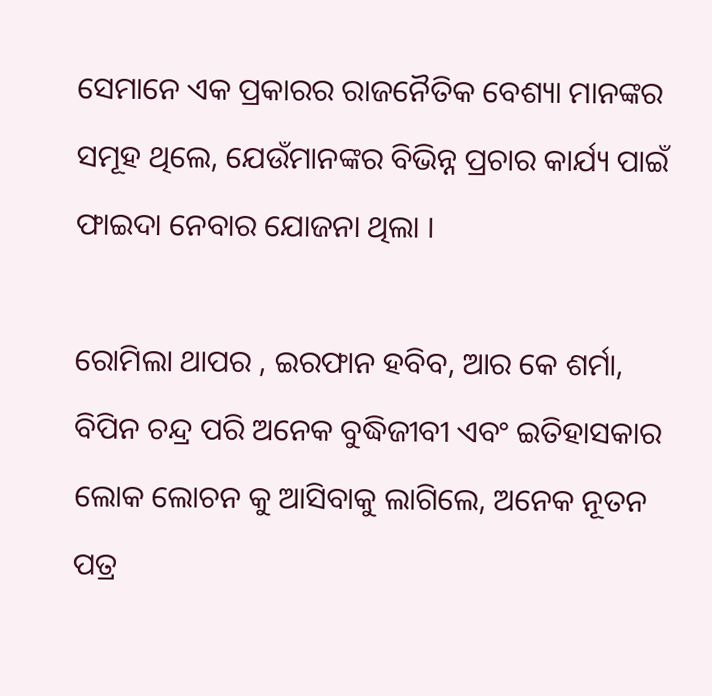ସେମାନେ ଏକ ପ୍ରକାରର ରାଜନୈତିକ ବେଶ୍ୟା ମାନଙ୍କର ସମୂହ ଥିଲେ, ଯେଉଁମାନଙ୍କର ବିଭିନ୍ନ ପ୍ରଚାର କାର୍ଯ୍ୟ ପାଇଁ ଫାଇଦା ନେବାର ଯୋଜନା ଥିଲା ।

ରୋମିଲା ଥାପର , ଇରଫାନ ହବିବ, ଆର କେ ଶର୍ମା, ବିପିନ ଚନ୍ଦ୍ର ପରି ଅନେକ ବୁଦ୍ଧିଜୀବୀ ଏବଂ ଇତିହାସକାର ଲୋକ ଲୋଚନ କୁ ଆସିବାକୁ ଲାଗିଲେ, ଅନେକ ନୂତନ ପତ୍ର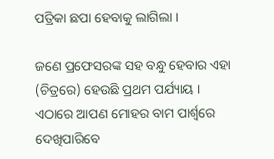ପତ୍ରିକା ଛପା ହେବାକୁ ଲାଗିଲା ।

ଜଣେ ପ୍ରଫେସରଙ୍କ ସହ ବନ୍ଧୁ ହେବାର ଏହା (ଚିତ୍ରରେ) ହେଉଛି ପ୍ରଥମ ପର୍ଯ୍ୟାୟ । ଏଠାରେ ଆପଣ ମୋହର ବାମ ପାର୍ଶ୍ୱରେ ଦେଖିପାରିବେ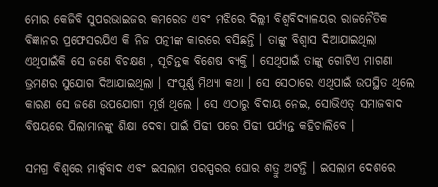ମୋର କେଜିବି ସୁପରଭାଇଜର କମରେଡ ଏବଂ ମଝିରେ ଦିଲ୍ଲୀ ବିଶ୍ୱବିଦ୍ୟାଳୟର ରାଜନୈତିକ ବିଜ୍ଞାନର ପ୍ରଫେସରଯିଏ କି ନିଜ ପତ୍ନୀଙ୍କ କାରରେ ବସିଛନ୍ତି । ତାଙ୍କୁ ବିଶ୍ବାସ ଦିଆଯାଇଥିଲା ଏଥିପାଇଁକି ସେ ଜଣେ ବିଚକ୍ଷଣ , ସୂଚିନ୍ତକ ବିଶେଷ ବ୍ୟକ୍ତି । ସେଥିପାଇଁ ତାଙ୍କୁ ଗୋଟିଏ ମାଗଣା ଭ୍ରମଣର ସୁଯୋଗ ଦିଆଯାଇଥିଲା । ସଂପୂର୍ଣ୍ଣ ମିଥ୍ୟା କଥା । ସେ ସେଠାରେ ଏଥିପାଇଁ ଉପସ୍ଥିତ ଥିଲେ କାରଣ ସେ ଜଣେ ଉପଯୋଗୀ ମୂର୍ଖ ଥିଲେ । ସେ ଏଠାରୁ ବିଦାୟ ନେଇ, ସୋଭିଏତ୍ ସମାଜବାଦ ବିଷୟରେ ପିଲାମାନଙ୍କୁ ଶିକ୍ଷା ଦେବା ପାଇଁ ପିଢୀ ପରେ ପିଢୀ ପର୍ଯ୍ୟନ୍ତ କହିଚାଲିବେ ।

ସମଗ୍ର ବିଶ୍ୱରେ ମାର୍କ୍ସବାଦ ଏବଂ ଇସଲାମ ପରସ୍ପରର ଘୋର ଶତ୍ରୁ ଅଟନ୍ତି । ଇସଲାମ ଦେଶରେ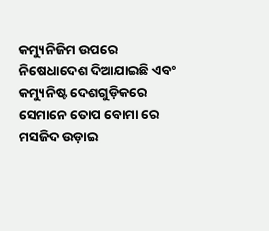କମ୍ୟୁନିଜିମ ଉପରେ ନିଷେଧାଦେଶ ଦିଆଯାଇଛି ଏବଂ କମ୍ୟୁନିଷ୍ଟ ଦେଶଗୁଡ଼ିକରେ ସେମାନେ ତୋପ ବୋମା ରେ ମସଜିଦ ଉଡ଼ାଇ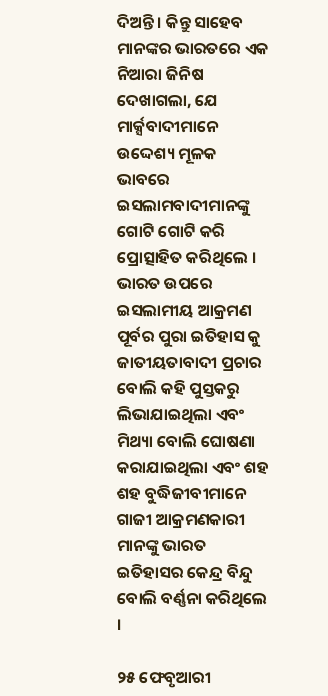ଦିଅନ୍ତି । କିନ୍ତୁ ସାହେବ ମାନଙ୍କର ଭାରତରେ ଏକ ନିଆରା ଜିନିଷ ଦେଖାଗଲା, ଯେ ମାର୍କ୍ସବାଦୀମାନେ ଉଦ୍ଦେଶ୍ୟ ମୂଳକ ଭାବରେ ଇସଲାମବାଦୀମାନଙ୍କୁ ଗୋଟି ଗୋଟି କରି ପ୍ରୋତ୍ସାହିତ କରିଥିଲେ । ଭାରତ ଉପରେ ଇସଲାମୀୟ ଆକ୍ରମଣ ପୂର୍ବର ପୁରା ଇତିହାସ କୁ ଜାତୀୟତାବାଦୀ ପ୍ରଚାର ବୋଲି କହି ପୁସ୍ତକରୁ ଲିଭାଯାଇଥିଲା ଏବଂ ମିଥ୍ୟା ବୋଲି ଘୋଷଣା କରାଯାଇଥିଲା ଏବଂ ଶହ ଶହ ବୁଦ୍ଧିଜୀବୀମାନେ ଗାଜୀ ଆକ୍ରମଣକାରୀ ମାନଙ୍କୁ ଭାରତ ଇତିହାସର କେନ୍ଦ୍ର ବିନ୍ଦୁ ବୋଲି ବର୍ଣ୍ଣନା କରିଥିଲେ ।

୨୫ ଫେବୃଆରୀ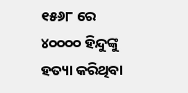୧୫୬୮ ରେ ୪୦୦୦୦ ହିନ୍ଦୁଙ୍କୁ ହତ୍ୟା କରିଥିବା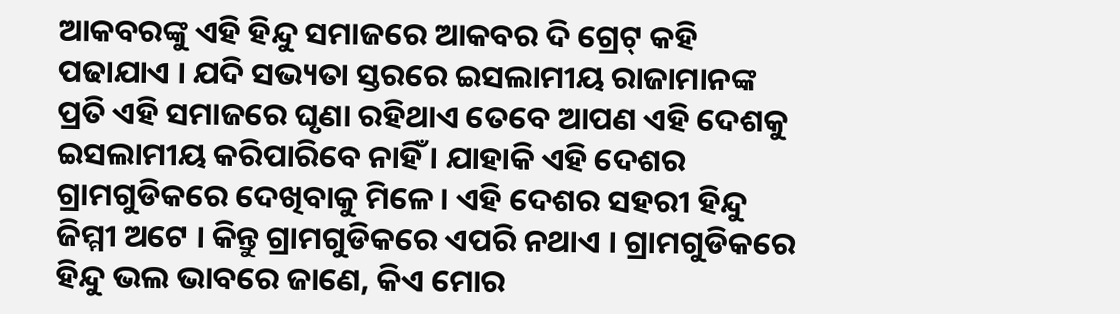ଆକବରଙ୍କୁ ଏହି ହିନ୍ଦୁ ସମାଜରେ ଆକବର ଦି ଗ୍ରେଟ୍ କହି ପଢାଯାଏ । ଯଦି ସଭ୍ୟତା ସ୍ତରରେ ଇସଲାମୀୟ ରାଜାମାନଙ୍କ ପ୍ରତି ଏହି ସମାଜରେ ଘୃଣା ରହିଥାଏ ତେବେ ଆପଣ ଏହି ଦେଶକୁ ଇସଲାମୀୟ କରିପାରିବେ ନାହିଁ । ଯାହାକି ଏହି ଦେଶର ଗ୍ରାମଗୁଡିକରେ ଦେଖିବାକୁ ମିଳେ। ଏହି ଦେଶର ସହରୀ ହିନ୍ଦୁ ଜିମ୍ମୀ ଅଟେ । କିନ୍ତୁ ଗ୍ରାମଗୁଡିକରେ ଏପରି ନଥାଏ । ଗ୍ରାମଗୁଡିକରେ ହିନ୍ଦୁ ଭଲ ଭାବରେ ଜାଣେ, କିଏ ମୋର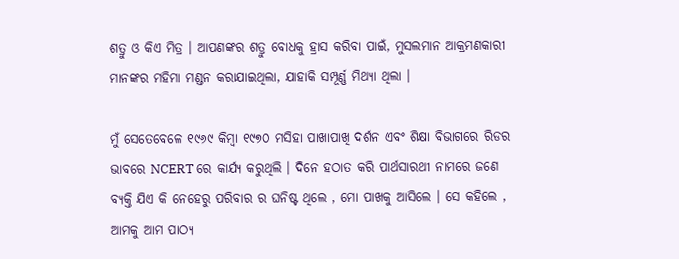ଶତ୍ରୁ ଓ କିଏ ମିତ୍ର । ଆପଣଙ୍କର ଶତ୍ରୁ ବୋଧକୁ ହ୍ରାସ କରିବା ପାଇଁ, ମୁସଲମାନ ଆକ୍ରମଣକାରୀ ମାନଙ୍କର ମହିମା ମଣ୍ଡନ କରାଯାଇଥିଲା, ଯାହାକି ସମ୍ପୂର୍ଣ୍ଣ ମିଥ୍ୟା ଥିଲା ।

ମୁଁ ସେତେବେଳେ ୧୯୬୯ କିମ୍ବା ୧୯୭୦ ମସିହା ପାଖାପାଖି ଦର୍ଶନ ଏବଂ ଶିକ୍ଷା ବିଭାଗରେ ରିଡର ଭାବରେ NCERT ରେ କାର୍ଯ୍ୟ କରୁଥିଲି । ଦିନେ ହଠାତ କରି ପାର୍ଥସାରଥୀ ନାମରେ ଜଣେ ବ୍ୟକ୍ତି ଯିଏ କି ନେହେରୁ ପରିବାର ର ଘନିଷ୍ଟ ଥିଲେ , ମୋ ପାଖକୁ ଆସିଲେ । ସେ କହିଲେ , ଆମକୁ ଆମ ପାଠ୍ୟ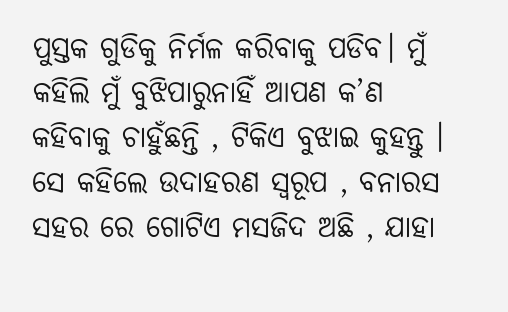ପୁସ୍ତକ ଗୁଡିକୁ ନିର୍ମଳ କରିବାକୁ ପଡିବ। ମୁଁ କହିଲି ମୁଁ ବୁଝିପାରୁନାହିଁ ଆପଣ କ’ଣ କହିବାକୁ ଚାହୁଁଛନ୍ତି , ଟିକିଏ ବୁଝାଇ କୁହନ୍ତୁ । ସେ କହିଲେ ଉଦାହରଣ ସ୍ବରୂପ , ବନାରସ ସହର ରେ ଗୋଟିଏ ମସଜିଦ ଅଛି , ଯାହା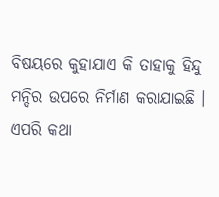ବିଷୟରେ କୁହାଯାଏ କି ତାହାକୁ ହିନ୍ଦୁ ମନ୍ଦିର ଉପରେ ନିର୍ମାଣ କରାଯାଇଛି । ଏପରି କଥା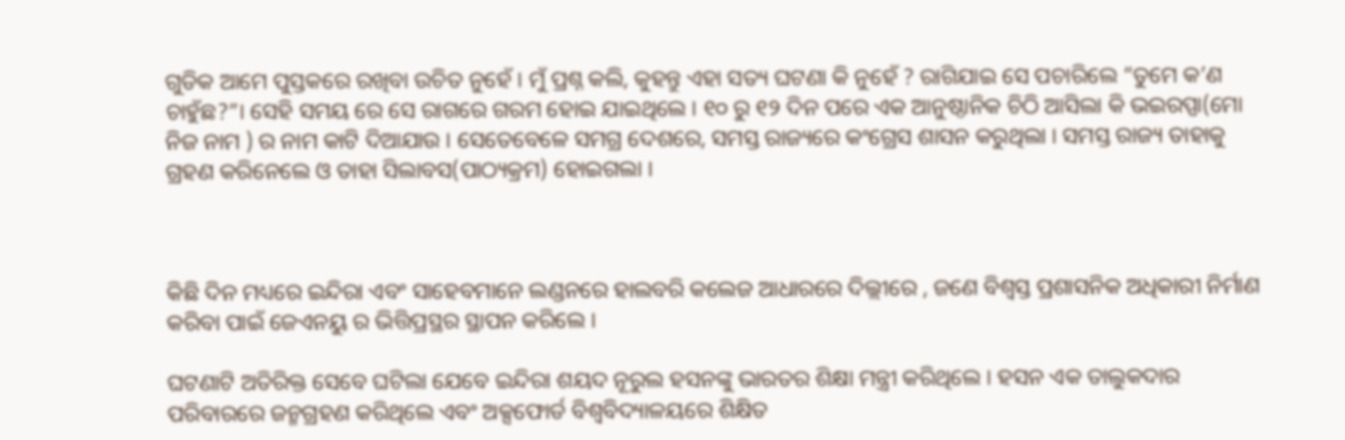ଗୁଡିକ ଆମେ ପୁସ୍ତକରେ ରଖିବା ଉଚିତ ନୁହେଁ । ମୁଁ ପ୍ରଶ୍ନ କଲି, କୁହନ୍ତୁ ଏହା ସତ୍ୟ ଘଟଣା କି ନୁହେଁ ? ରାଗିଯାଇ ସେ ପଚାରିଲେ “ତୁମେ କ’ଣ ଚାହୁଁଛ?”। ସେହି ସମୟ ରେ ସେ ରାଗରେ ଗରମ ହୋଇ ଯାଇଥିଲେ । ୧୦ ରୁ ୧୨ ଦିନ ପରେ ଏକ ଆନୁଷ୍ଠାନିକ ଚିଠି ଆସିଲା କି ଭଇରପ୍ପା(ମୋ ନିଜ ନାମ ) ର ନାମ କାଟି ଦିଆଯାଉ । ସେତେବେଳେ ସମଗ୍ର ଦେଶରେ, ସମସ୍ତ ରାଜ୍ୟରେ କଂଗ୍ରେସ ଶାସନ କରୁଥିଲା । ସମସ୍ତ ରାଜ୍ୟ ତାହାକୁ ଗ୍ରହଣ କରିନେଲେ ଓ ତାହା ସିଲାବସ(ପାଠ୍ୟକ୍ରମ) ହୋଇଗଲା ।



କିଛି ଦିନ ମଧ୍ୟରେ ଇନ୍ଦିରା ଏବଂ ସାହେବମାନେ ଲଣ୍ଡନରେ ହାଲବରି କଲେଜ ଆଧାରରେ ଦିଲ୍ଲୀରେ , ଜଣେ ବିଶ୍ୱସ୍ତ ପ୍ରଶାସନିକ ଅଧିକାରୀ ନିର୍ମାଣ କରିବା ପାଇଁ ଜେଏନୟୁ ର ଭିତ୍ତିପ୍ରସ୍ଥର ସ୍ଥାପନ କରିଲେ ।

ଘଟଣାଟି ଅତିରିକ୍ତ ସେବେ ଘଟିଲା ଯେବେ ଇନ୍ଦିରା ଶୟଦ ନୂରୁଲ ହସନଙ୍କୁ ଭାରତର ଶିକ୍ଷା ମନ୍ତ୍ରୀ କରିଥିଲେ । ହସନ ଏକ ତାଲୁକଦାର ପରିବାରରେ ଜନ୍ମଗ୍ରହଣ କରିଥିଲେ ଏବଂ ଅକ୍ସଫୋର୍ଡ ବିଶ୍ୱବିଦ୍ୟାଳୟରେ ଶିକ୍ଷିତ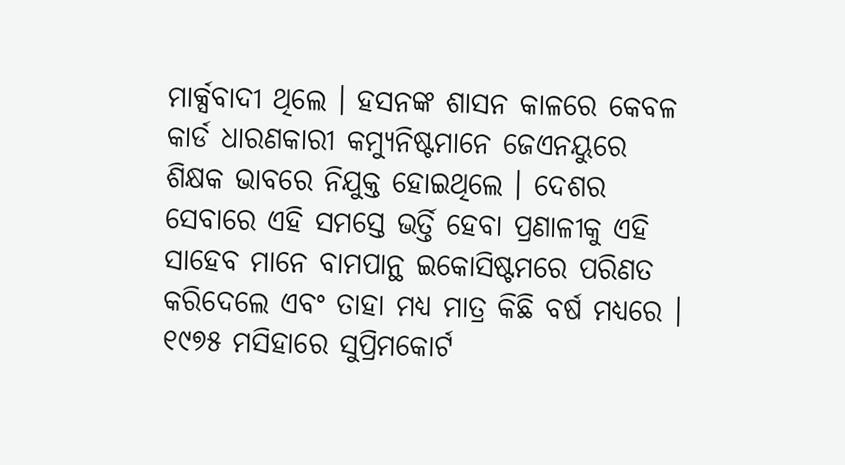ମାର୍କ୍ସବାଦୀ ଥିଲେ । ହସନଙ୍କ ଶାସନ କାଳରେ କେବଳ କାର୍ଡ ଧାରଣକାରୀ କମ୍ୟୁନିଷ୍ଟମାନେ ଜେଏନୟୁରେ ଶିକ୍ଷକ ଭାବରେ ନିଯୁକ୍ତ ହୋଇଥିଲେ । ଦେଶର ସେବାରେ ଏହି ସମସ୍ତେ ଭର୍ତ୍ତି ହେବା ପ୍ରଣାଳୀକୁ ଏହି ସାହେବ ମାନେ ବାମପାନ୍ଥ ଇକୋସିଷ୍ଟମରେ ପରିଣତ କରିଦେଲେ ଏବଂ ତାହା ମଧ୍ୟ ମାତ୍ର କିଛି ବର୍ଷ ମଧ୍ୟରେ । ୧୯୭୫ ମସିହାରେ ସୁପ୍ରିମକୋର୍ଟ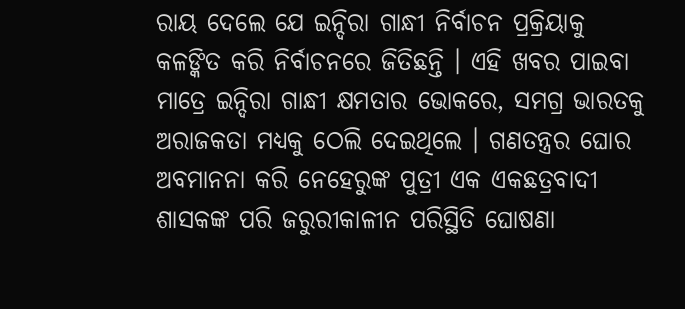ରାୟ ଦେଲେ ଯେ ଇନ୍ଦିରା ଗାନ୍ଧୀ ନିର୍ବାଚନ ପ୍ରକ୍ରିୟାକୁ କଳଙ୍କିତ କରି ନିର୍ବାଚନରେ ଜିତିଛନ୍ତି । ଏହି ଖବର ପାଇବା ମାତ୍ରେ ଇନ୍ଦିରା ଗାନ୍ଧୀ କ୍ଷମତାର ଭୋକରେ, ସମଗ୍ର ଭାରତକୁ ଅରାଜକତା ମଧ୍ୟକୁ ଠେଲି ଦେଇଥିଲେ । ଗଣତନ୍ତ୍ରର ଘୋର ଅବମାନନା କରି ନେହେରୁଙ୍କ ପୁତ୍ରୀ ଏକ ଏକଛତ୍ରବାଦୀ ଶାସକଙ୍କ ପରି ଜରୁରୀକାଳୀନ ପରିସ୍ଥିତି ଘୋଷଣା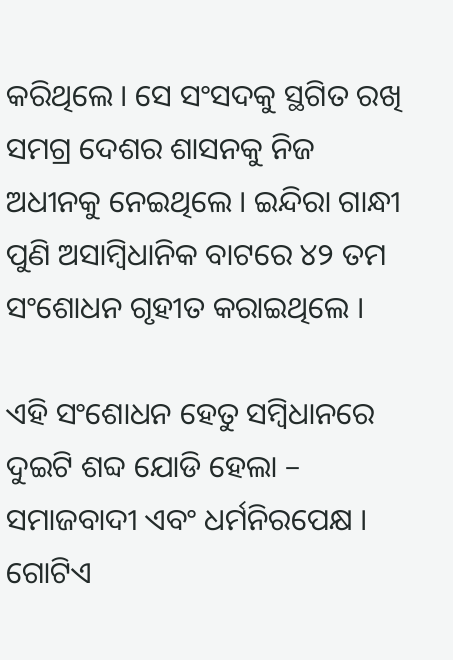କରିଥିଲେ । ସେ ସଂସଦକୁ ସ୍ଥଗିତ ରଖି ସମଗ୍ର ଦେଶର ଶାସନକୁ ନିଜ ଅଧୀନକୁ ନେଇଥିଲେ । ଇନ୍ଦିରା ଗାନ୍ଧୀ ପୁଣି ଅସାମ୍ବିଧାନିକ ବାଟରେ ୪୨ ତମ ସଂଶୋଧନ ଗୃହୀତ କରାଇଥିଲେ ।

ଏହି ସଂଶୋଧନ ହେତୁ ସମ୍ବିଧାନରେ ଦୁଇଟି ଶବ୍ଦ ଯୋଡି ହେଲା – ସମାଜବାଦୀ ଏବଂ ଧର୍ମନିରପେକ୍ଷ । ଗୋଟିଏ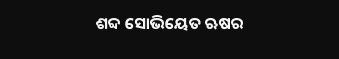ଶବ୍ଦ ସୋଭିୟେତ ଋଷର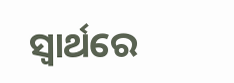ସ୍ୱାର୍ଥରେ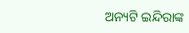ଅନ୍ୟଟି ଇନ୍ଦିରାଙ୍କ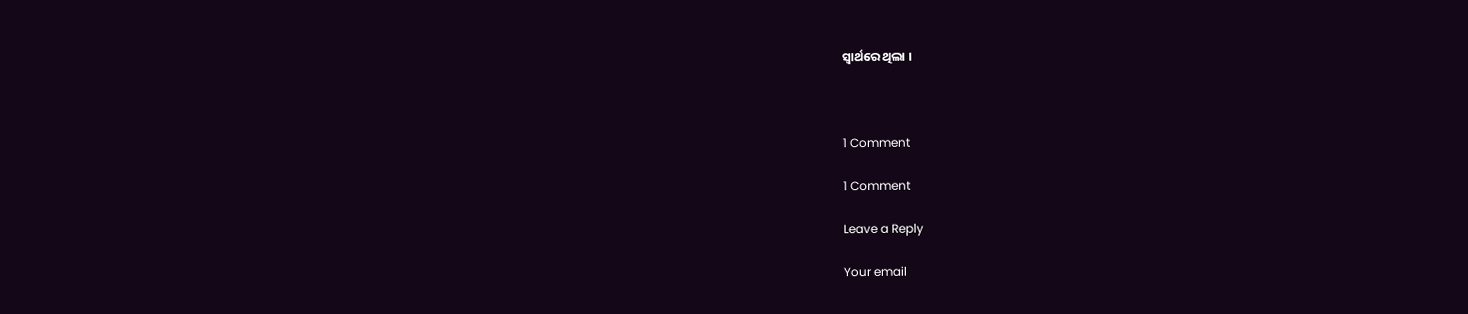ସ୍ୱାର୍ଥରେ ଥିଲା ।



1 Comment

1 Comment

Leave a Reply

Your email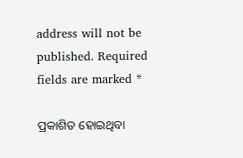address will not be published. Required fields are marked *

ପ୍ରକାଶିତ ହୋଇଥିବା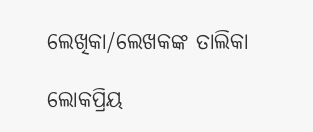ଲେଖିକା/ଲେଖକଙ୍କ ତାଲିକା

ଲୋକପ୍ରିୟ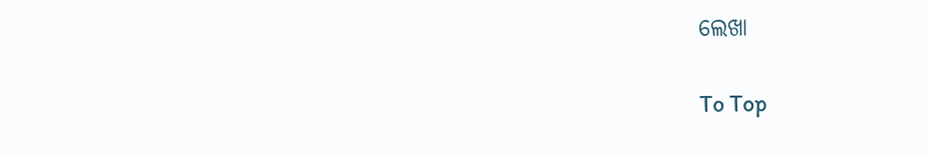ଲେଖା

To Top